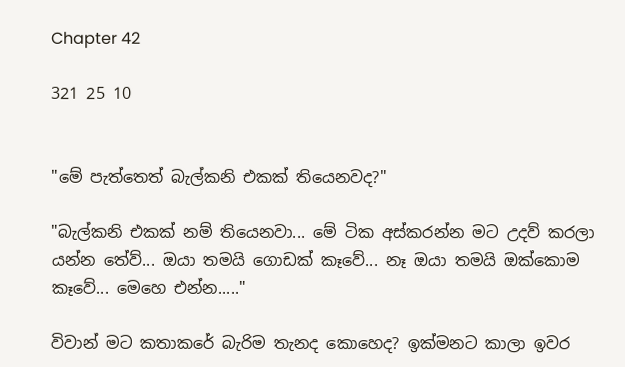Chapter 42

321 25 10


"මේ පැත්තෙත් බැල්කනි එකක් තියෙනවද?"

"බැල්කනි එකක් නම් තියෙනවා... මේ ටික අස්කරන්න මට උදව් කරලා යන්න තේව්... ඔයා තමයි ගොඩක් කෑවේ... නෑ ඔයා තමයි ඔක්කොම කෑවේ... මෙහෙ එන්න....."

විවාන් මට කතාකරේ බැරිම තැනද කොහෙද? ඉක්මනට කාලා ඉවර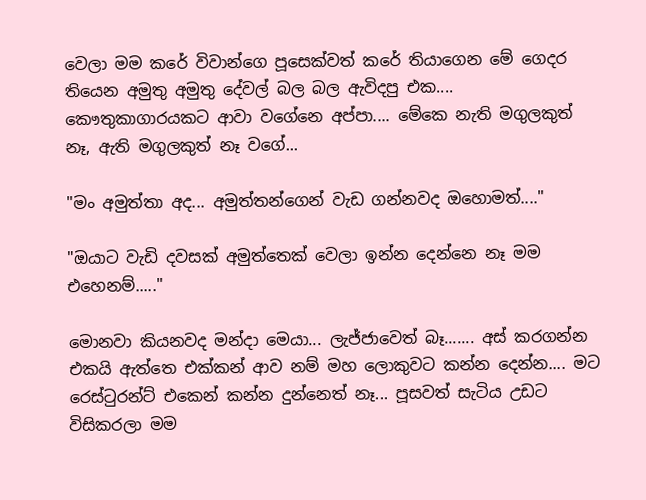වෙලා මම කරේ විවාන්ගෙ පූසෙක්වත් කරේ තියාගෙන මේ ගෙදර තියෙන අමුතු අමුතු දේවල් බල බල ඇවිදපු එක.... කෞතුකාගාරයකට ආවා වගේනෙ අප්පා.... මේකෙ නැති මගුලකුත් නෑ, ඇති මගුලකුත් නෑ වගේ...

"මං අමුත්තා අද... අමුත්තන්ගෙන් වැඩ ගන්නවද ඔහොමත්...."

"ඔයාට වැඩි දවසක් අමුත්තෙක් වෙලා ඉන්න දෙන්නෙ නෑ මම එහෙනම්....."

මොනවා කියනවද මන්දා මෙයා... ලැජ්ජාවෙත් බෑ....... අස් කරගන්න එකයි ඇත්තෙ එක්කන් ආව නම් මහ ලොකුවට කන්න දෙන්න.... මට රෙස්ටුරන්ට් එකෙන් කන්න දුන්නෙත් නෑ... පූසවත් සැටිය උඩට විසිකරලා මම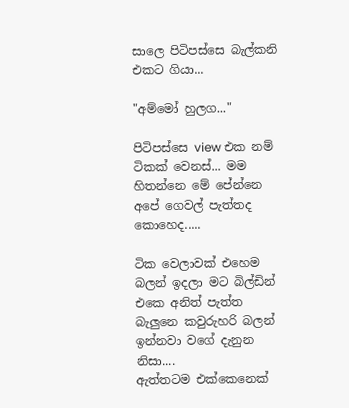සාලෙ පිටිපස්සෙ බැල්කනි එකට ගියා...

"අම්මෝ හුලග..."

පිටිපස්සෙ view එක නම් ටිකක් වෙනස්... මම හිතන්නෙ මේ පේන්නෙ අපේ ගෙවල් පැත්තද කොහෙද.....

ටික වෙලාවක් එහෙම බලන් ඉදලා මට බිල්ඩින් එකෙ අනිත් පැත්ත බැලුනෙ කවුරුහරි බලන් ඉන්නවා වගේ දැනුන නිසා....
ඇත්තටම එක්කෙනෙක්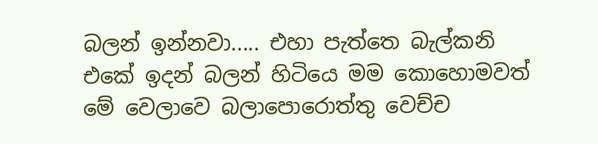බලන් ඉන්නවා..... එහා පැත්තෙ බැල්කනි එකේ ඉදන් බලන් හිටියෙ මම කොහොමවත් මේ වෙලාවෙ බලාපොරොත්තු වෙච්ච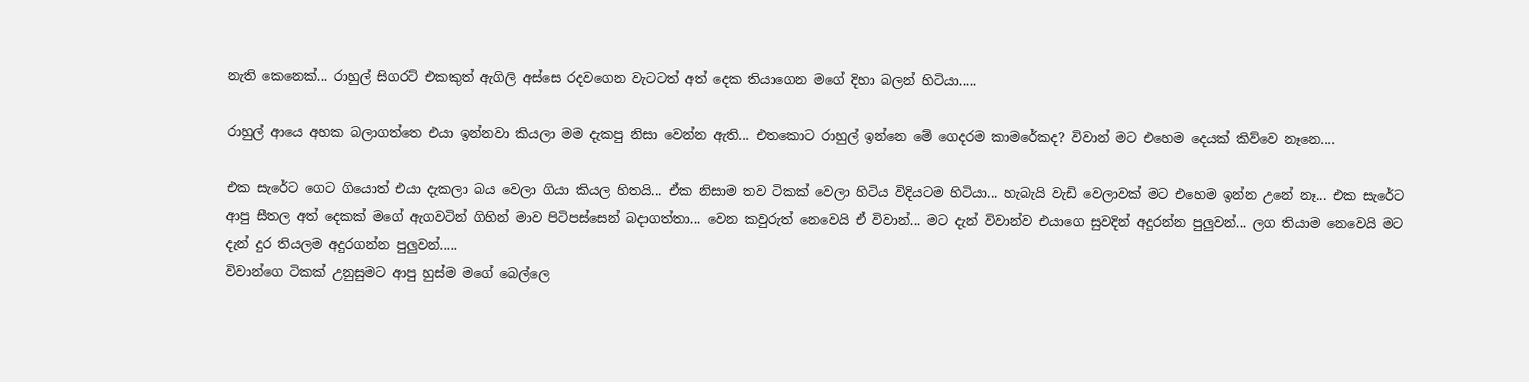නැති කෙනෙක්... රාහුල් සිගරට් එකකුත් ඇගිලි අස්සෙ රදවගෙන වැටටත් අත් දෙක තියාගෙන මගේ දිහා බලන් හිටියා.....

රාහුල් ආයෙ අහක බලාගත්තෙ එයා ඉන්නවා කියලා මම දැකපු නිසා වෙන්න ඇති... එතකොට රාහුල් ඉන්නෙ මේ ගෙදරම කාමරේකද? විවාන් මට එහෙම දෙයක් කිව්වෙ නෑනෙ....

එක සැරේට ගෙට ගියොත් එයා දැකලා බය වෙලා ගියා කියල හිතයි... ඒක නිසාම තව ටිකක් වෙලා හිටිය විදියටම හිටියා... හැබැයි වැඩි වෙලාවක් මට එහෙම ඉන්න උනේ නෑ... එක සැරේට ආපු සීතල අත් දෙකක් මගේ ඇගවටින් ගිහින් මාව පිටිපස්සෙන් බදාගත්තා... වෙන කවුරුත් නෙවෙයි ඒ විවාන්... මට දැන් විවාන්ව එයාගෙ සුවදින් අදුරන්න පුලුවන්... ලග තියාම නෙවෙයි මට දැන් දුර තියලම අදුරගන්න පුලුවන්.....
විවාන්ගෙ ටිකක් උනුසුමට ආපු හුස්ම මගේ බෙල්ලෙ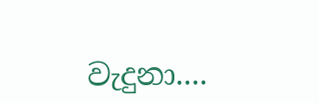වැදුනා....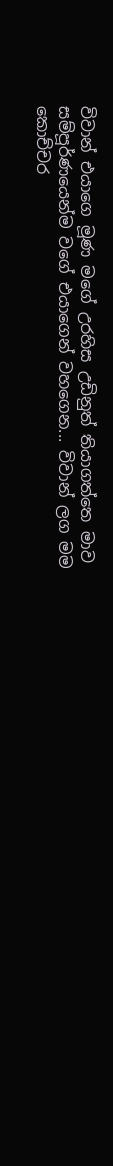විවාන් එයාගෙ මූණ මගේ උරහිස උඩිනුත් තියාගත්තෙ මාව සම්පූර්ණයෙන්ම වගේ එයාගෙන් වහගෙන... විවාන් ලග මම කොච්චර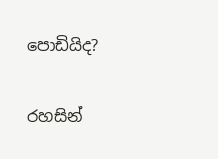පොඩියිද?

රහසින්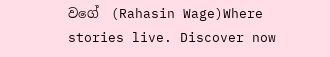වගේ  (Rahasin Wage)Where stories live. Discover now